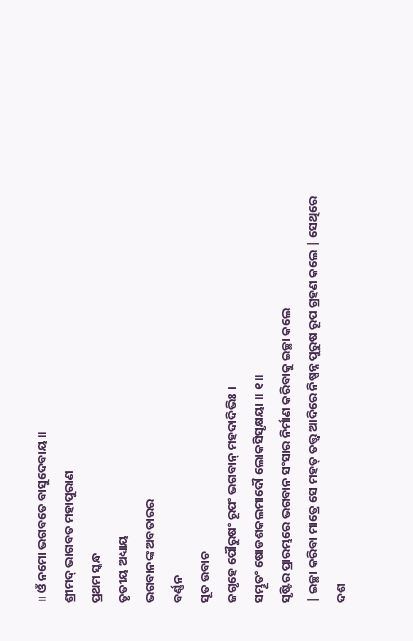॥ ଓଁ ନମୋ ଭଗବତେ ବାସୁଦେବାୟ ॥
ଶ୍ରୀମଦ୍ ଭାଗବତ ମହାପୁରାଣ
ପ୍ରଥମ ସ୍କନ୍ଧ
ତୃତୀୟ ଅଧ୍ୟାୟ
ଭଗବାନଙ୍କ ଅବତାରର
ବର୍ଣ୍ଣନ
ସୂତ ଉବାଚ
ଜଗୃହେ ପୌରୁଷଂ ରୂପଂ ଭଗବାନ୍ ମହଦାଦିଭିଃ ।
ସମ୍ଭୂତଂ ଷୋଡଶକଲମାଦୌ ଲୋକସିସୃକ୍ଷୟା ॥ ୧॥
ସୃଷ୍ଟିର ପ୍ରାରମ୍ଭରେ ଭଗବାନ ସଂସାର ନିର୍ମାଣ କରିବାକୁ ଇଚ୍ଛା କଲେ
| ଇଚ୍ଛା କରିବା ମାତ୍ରେ ସେ ମହତ୍ ତତ୍ତ୍ବ ଆଦିରେ ନିଷ୍ପନ୍ନ ପୁରୁଷ ରୂପ ଗ୍ରହଣ କଲେ | ସେଥିରେ
ଦଶ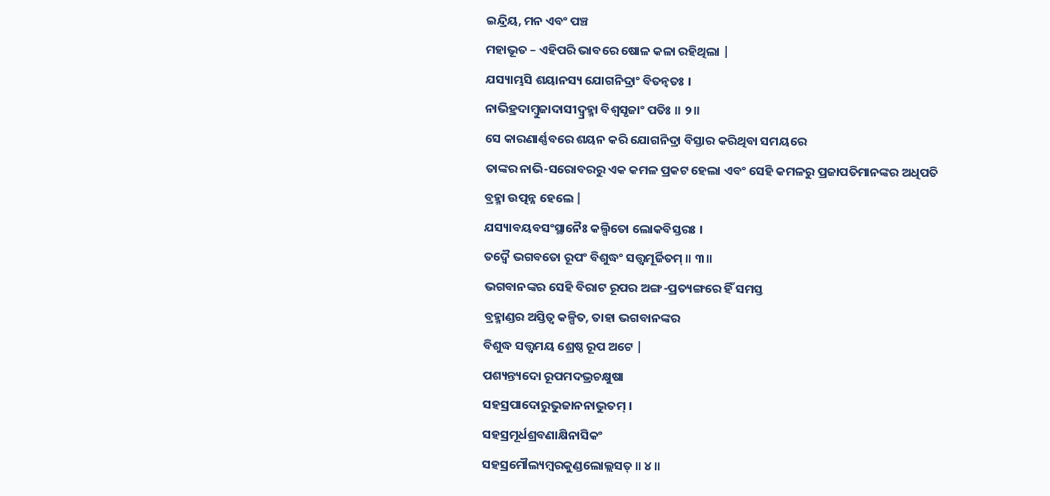ଇନ୍ଦ୍ରିୟ, ମନ ଏବଂ ପଞ୍ଚ
ମହାଭୂତ – ଏହିପରି ଭାବରେ ଷୋଳ କଳା ରହିଥିଲା |
ଯସ୍ୟାମ୍ଭସି ଶୟାନସ୍ୟ ଯୋଗନିଦ୍ରାଂ ବିତନ୍ୱତଃ ।
ନାଭିହ୍ରଦାମ୍ବୁଜାଦାସୀଦ୍ବ୍ରହ୍ମା ବିଶ୍ୱସୃଜାଂ ପତିଃ ॥ ୨॥
ସେ କାରଣାର୍ଣ୍ଣବରେ ଶୟନ କରି ଯୋଗନିଦ୍ରା ବିସ୍ତାର କରିଥିବା ସମୟରେ
ତାଙ୍କର ନାଭି-ସରୋବରରୁ ଏକ କମଳ ପ୍ରକଟ ହେଲା ଏବଂ ସେହି କମଳରୁ ପ୍ରଜାପତିମାନଙ୍କର ଅଧିପତି
ବ୍ରହ୍ମା ଉତ୍ପନ୍ନ ହେଲେ |
ଯସ୍ୟାବୟବସଂସ୍ଥାନୈଃ କଲ୍ପିତୋ ଲୋକବିସ୍ତରଃ ।
ତଦ୍ୱୈ ଭଗବତୋ ରୂପଂ ବିଶୁଦ୍ଧଂ ସତ୍ତ୍ୱମୂର୍ଜିତମ୍ ॥ ୩॥
ଭଗବାନଙ୍କର ସେହି ବିରାଟ ରୂପର ଅଙ୍ଗ-ପ୍ରତ୍ୟଙ୍ଗରେ ହିଁ ସମସ୍ତ
ବ୍ରହ୍ମାଣ୍ଡର ଅସ୍ତିତ୍ବ କଳ୍ପିତ, ତାହା ଭଗବାନଙ୍କର
ବିଶୁଦ୍ଧ ସତ୍ତ୍ବମୟ ଶ୍ରେଷ୍ଠ ରୂପ ଅଟେ |
ପଶ୍ୟନ୍ତ୍ୟଦୋ ରୂପମଦଭ୍ରଚକ୍ଷୁଷା
ସହସ୍ରପାଦୋରୁଭୁଜାନନାଦ୍ଭୁତମ୍ ।
ସହସ୍ରମୂର୍ଧଶ୍ରବଣାକ୍ଷିନାସିକଂ
ସହସ୍ରମୌଲ୍ୟମ୍ବରକୁଣ୍ଡଲୋଲ୍ଲସତ୍ ॥ ୪॥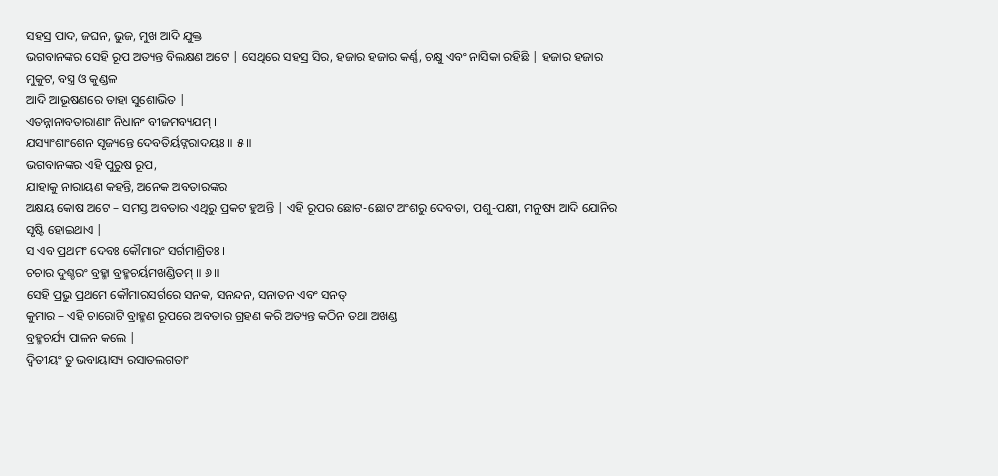ସହସ୍ର ପାଦ, ଜଘନ, ଭୁଜ, ମୁଖ ଆଦି ଯୁକ୍ତ
ଭଗବାନଙ୍କର ସେହି ରୂପ ଅତ୍ୟନ୍ତ ବିଲକ୍ଷଣ ଅଟେ | ସେଥିରେ ସହସ୍ର ସିର, ହଜାର ହଜାର କର୍ଣ୍ଣ, ଚକ୍ଷୁ ଏବଂ ନାସିକା ରହିଛି | ହଜାର ହଜାର
ମୁକୁଟ, ବସ୍ତ୍ର ଓ କୁଣ୍ଡଳ
ଆଦି ଆଭୂଷଣରେ ତାହା ସୁଶୋଭିତ |
ଏତନ୍ନାନାବତାରାଣାଂ ନିଧାନଂ ବୀଜମବ୍ୟଯମ୍ ।
ଯସ୍ୟାଂଶାଂଶେନ ସୃଜ୍ୟନ୍ତେ ଦେବତିର୍ୟଙ୍ନରାଦୟଃ ॥ ୫॥
ଭଗବାନଙ୍କର ଏହି ପୁରୁଷ ରୂପ,
ଯାହାକୁ ନାରାୟଣ କହନ୍ତି, ଅନେକ ଅବତାରଙ୍କର
ଅକ୍ଷୟ କୋଷ ଅଟେ – ସମସ୍ତ ଅବତାର ଏଥିରୁ ପ୍ରକଟ ହୁଅନ୍ତି | ଏହି ରୂପର ଛୋଟ-ଛୋଟ ଅଂଶରୁ ଦେବତା, ପଶୁ-ପକ୍ଷୀ, ମନୁଷ୍ୟ ଆଦି ଯୋନିର
ସୃଷ୍ଟି ହୋଇଥାଏ |
ସ ଏବ ପ୍ରଥମଂ ଦେବଃ କୌମାରଂ ସର୍ଗମାଶ୍ରିତଃ ।
ଚଚାର ଦୁଶ୍ଚରଂ ବ୍ରହ୍ମା ବ୍ରହ୍ମଚର୍ୟମଖଣ୍ଡିତମ୍ ॥ ୬॥
ସେହି ପ୍ରଭୁ ପ୍ରଥମେ କୌମାରସର୍ଗରେ ସନକ, ସନନ୍ଦନ, ସନାତନ ଏବଂ ସନତ୍
କୁମାର – ଏହି ଚାରୋଟି ବ୍ରାହ୍ମଣ ରୂପରେ ଅବତାର ଗ୍ରହଣ କରି ଅତ୍ୟନ୍ତ କଠିନ ତଥା ଅଖଣ୍ଡ
ବ୍ରହ୍ମଚର୍ଯ୍ୟ ପାଳନ କଲେ |
ଦ୍ୱିତୀୟଂ ତୁ ଭବାୟାସ୍ୟ ରସାତଲଗତାଂ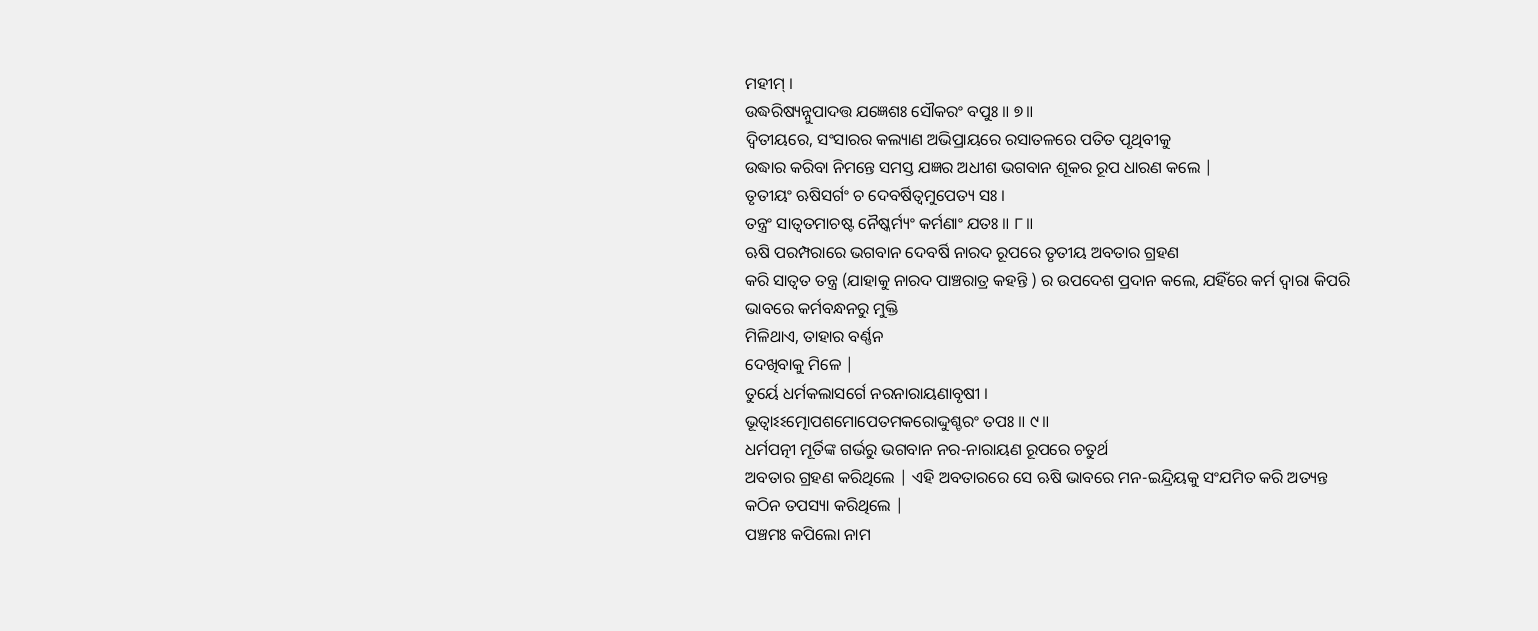ମହୀମ୍ ।
ଉଦ୍ଧରିଷ୍ୟନ୍ନୁପାଦତ୍ତ ଯଜ୍ଞେଶଃ ସୌକରଂ ବପୁଃ ॥ ୭॥
ଦ୍ବିତୀୟରେ, ସଂସାରର କଲ୍ୟାଣ ଅଭିପ୍ରାୟରେ ରସାତଳରେ ପତିତ ପୃଥିବୀକୁ
ଉଦ୍ଧାର କରିବା ନିମନ୍ତେ ସମସ୍ତ ଯଜ୍ଞର ଅଧୀଶ ଭଗବାନ ଶୂକର ରୂପ ଧାରଣ କଲେ |
ତୃତୀୟଂ ଋଷିସର୍ଗଂ ଚ ଦେବର୍ଷିତ୍ୱମୁପେତ୍ୟ ସଃ ।
ତନ୍ତ୍ରଂ ସାତ୍ୱତମାଚଷ୍ଟ ନୈଷ୍କର୍ମ୍ୟଂ କର୍ମଣାଂ ଯତଃ ॥ ୮॥
ଋଷି ପରମ୍ପରାରେ ଭଗବାନ ଦେବର୍ଷି ନାରଦ ରୂପରେ ତୃତୀୟ ଅବତାର ଗ୍ରହଣ
କରି ସାତ୍ବତ ତନ୍ତ୍ର (ଯାହାକୁ ନାରଦ ପାଞ୍ଚରାତ୍ର କହନ୍ତି ) ର ଉପଦେଶ ପ୍ରଦାନ କଲେ, ଯହିଁରେ କର୍ମ ଦ୍ବାରା କିପରି ଭାବରେ କର୍ମବନ୍ଧନରୁ ମୁକ୍ତି
ମିଳିଥାଏ, ତାହାର ବର୍ଣ୍ଣନ
ଦେଖିବାକୁ ମିଳେ |
ତୁର୍ୟେ ଧର୍ମକଲାସର୍ଗେ ନରନାରାୟଣାବୃଷୀ ।
ଭୂତ୍ୱାଽଽତ୍ମୋପଶମୋପେତମକରୋଦ୍ଦୁଶ୍ଚରଂ ତପଃ ॥ ୯॥
ଧର୍ମପତ୍ନୀ ମୂର୍ତିଙ୍କ ଗର୍ଭରୁ ଭଗବାନ ନର-ନାରାୟଣ ରୂପରେ ଚତୁର୍ଥ
ଅବତାର ଗ୍ରହଣ କରିଥିଲେ | ଏହି ଅବତାରରେ ସେ ଋଷି ଭାବରେ ମନ-ଇନ୍ଦ୍ରିୟକୁ ସଂଯମିତ କରି ଅତ୍ୟନ୍ତ
କଠିନ ତପସ୍ୟା କରିଥିଲେ |
ପଞ୍ଚମଃ କପିଲୋ ନାମ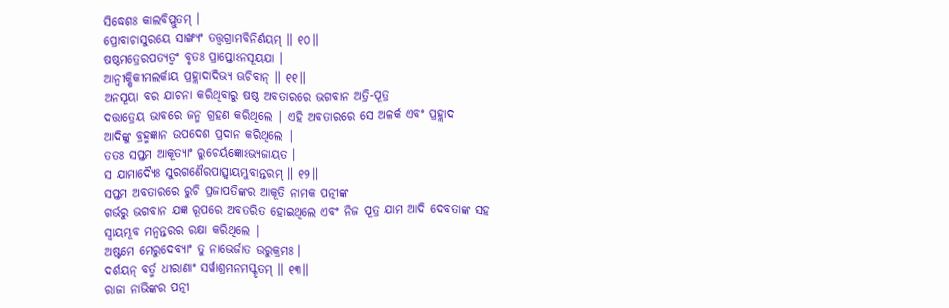ସିଦ୍ଧେଶଃ କାଲବିପ୍ଲୁତମ୍ ।
ପ୍ରୋବାଚାସୁରୟେ ସାଙ୍ଖ୍ୟଂ ତତ୍ତ୍ୱଗ୍ରାମବିନିର୍ଣୟମ୍ ॥ ୧୦॥
ଷଷ୍ଠମତ୍ରେରପତ୍ୟତ୍ୱଂ ବୃତଃ ପ୍ରାପ୍ତୋଽନସୂୟଯା ।
ଆନ୍ୱୀକ୍ଷିକୀମଲର୍କାୟ ପ୍ରହ୍ଲାଦାଦିଭ୍ୟ ଊଚିବାନ୍ ॥ ୧୧॥
ଅନସୂୟା ବର ଯାଚନା କରିଥିବାରୁ ଷଷ୍ଠ ଅବତାରରେ ଭଗବାନ ଅତ୍ରି-ପୂତ୍ର
ଦତ୍ତାତ୍ରେୟ ଭାବରେ ଜନ୍ମ ଗ୍ରହଣ କରିଥିଲେ | ଏହି ଅବତାରରେ ସେ ଅଳର୍କ ଏବଂ ପ୍ରହ୍ଲାଦ
ଆଦିଙ୍କୁ ବ୍ରହ୍ମଜ୍ଞାନ ଉପଦେଶ ପ୍ରଦାନ କରିଥିଲେ |
ତତଃ ସପ୍ତମ ଆକୂତ୍ୟାଂ ରୁଚେର୍ୟଜ୍ଞୋଽଭ୍ୟଜାୟତ ।
ସ ଯାମାଦ୍ୟୈଃ ସୁରଗଣୈରପାତ୍ସ୍ୱାୟମ୍ଭୁବାନ୍ତରମ୍ ॥ ୧୨॥
ସପ୍ତମ ଅବତାରରେ ରୁଚି ପ୍ରଜାପତିଙ୍କର ଆକୂତି ନାମକ ପତ୍ନୀଙ୍କ
ଗର୍ଭରୁ ଭଗବାନ ଯଜ୍ଞ ରୂପରେ ଅବତରିତ ହୋଇଥିଲେ ଏବଂ ନିଜ ପୂତ୍ର ଯାମ ଆଦି ଦେବତାଙ୍କ ସହ
ସ୍ବାୟମ୍ଭୂବ ମନ୍ବନ୍ତରର ରକ୍ଷା କରିଥିଲେ |
ଅଷ୍ଟମେ ମେରୁଦେବ୍ୟାଂ ତୁ ନାଭେର୍ଜାତ ଉରୁକ୍ରମଃ ।
ଦର୍ଶୟନ୍ ବର୍ତ୍ମ ଧୀରାଣାଂ ସର୍ୱାଶ୍ରମନମସ୍କୃତମ୍ ॥ ୧୩॥
ରାଜା ନାଭିଙ୍କର ପତ୍ନୀ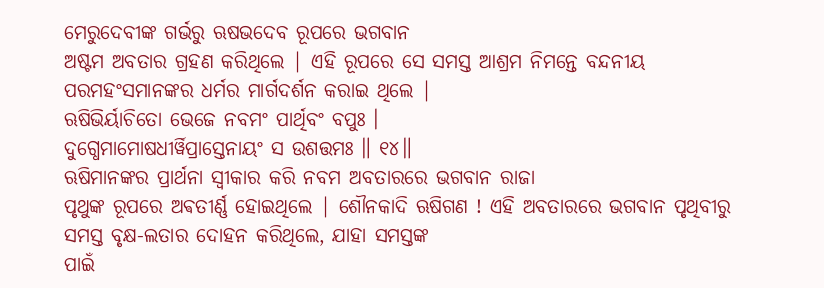ମେରୁଦେବୀଙ୍କ ଗର୍ଭରୁ ଋଷଭଦେବ ରୂପରେ ଭଗବାନ
ଅଷ୍ଟମ ଅବତାର ଗ୍ରହଣ କରିଥିଲେ | ଏହି ରୂପରେ ସେ ସମସ୍ତ ଆଶ୍ରମ ନିମନ୍ତେ ବନ୍ଦନୀୟ
ପରମହଂସମାନଙ୍କର ଧର୍ମର ମାର୍ଗଦର୍ଶନ କରାଇ ଥିଲେ |
ଋଷିଭିର୍ୟାଚିତୋ ଭେଜେ ନବମଂ ପାର୍ଥିବଂ ବପୁଃ ।
ଦୁଗ୍ଧେମାମୋଷଧୀର୍ୱିପ୍ରାସ୍ତେନାୟଂ ସ ଉଶତ୍ତମଃ ॥ ୧୪॥
ଋଷିମାନଙ୍କର ପ୍ରାର୍ଥନା ସ୍ବୀକାର କରି ନବମ ଅବତାରରେ ଭଗବାନ ରାଜା
ପୃଥୁଙ୍କ ରୂପରେ ଅଵତୀର୍ଣ୍ଣ ହୋଇଥିଲେ | ଶୌନକାଦି ଋଷିଗଣ ! ଏହି ଅବତାରରେ ଭଗବାନ ପୃଥିବୀରୁ
ସମସ୍ତ ବୃକ୍ଷ-ଲତାର ଦୋହନ କରିଥିଲେ, ଯାହା ସମସ୍ତଙ୍କ
ପାଇଁ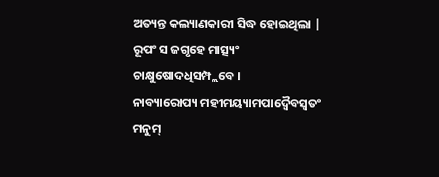ଅତ୍ୟନ୍ତ କଲ୍ୟାଣକାରୀ ସିଦ୍ଧ ହୋଇଥିଲା |
ରୂପଂ ସ ଜଗୃହେ ମାତ୍ସ୍ୟଂ ଚାକ୍ଷୁଷୋଦଧିସମ୍ପ୍ଲବେ ।
ନାବ୍ୟାରୋପ୍ୟ ମହୀମୟ୍ୟାମପାଦ୍ୱୈବସ୍ୱତଂ ମନୁମ୍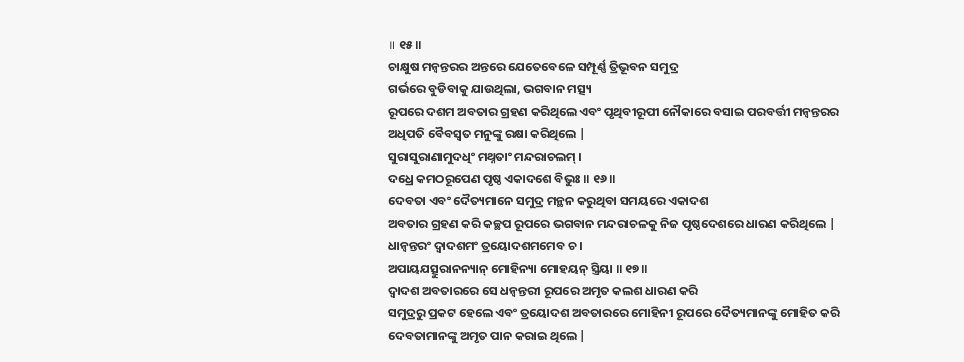॥ ୧୫॥
ଚାକ୍ଷୁଷ ମନ୍ବନ୍ତରର ଅନ୍ତରେ ଯେତେବେଳେ ସମ୍ପୂର୍ଣ୍ଣ ତ୍ରିଭୂବନ ସମୁଦ୍ର
ଗର୍ଭରେ ବୁଡିବାକୁ ଯାଉଥିଲା, ଭଗବାନ ମତ୍ସ୍ୟ
ରୂପରେ ଦଶମ ଅବତାର ଗ୍ରହଣ କରିଥିଲେ ଏବଂ ପୃଥିବୀରୂପୀ ନୌକାରେ ବସାଇ ପରବର୍ତ୍ତୀ ମନ୍ବନ୍ତରର
ଅଧିପତି ବୈବସ୍ବତ ମନୁଙ୍କୁ ରକ୍ଷା କରିଥିଲେ |
ସୁରାସୁରାଣାମୁଦଧିଂ ମଥ୍ନତାଂ ମନ୍ଦରାଚଲମ୍ ।
ଦଧ୍ରେ କମଠରୂପେଣ ପୃଷ୍ଠ ଏକାଦଶେ ବିଭୁଃ ॥ ୧୬॥
ଦେବତା ଏବଂ ଦୈତ୍ୟମାନେ ସମୁଦ୍ର ମନ୍ଥନ କରୁଥିବା ସମୟରେ ଏକାଦଶ
ଅବତାର ଗ୍ରହଣ କରି କଚ୍ଛପ ରୂପରେ ଭଗବାନ ମନ୍ଦରାଚଳକୁ ନିଜ ପୃଷ୍ଠଦେଶରେ ଧାରଣ କରିଥିଲେ |
ଧାନ୍ୱନ୍ତରଂ ଦ୍ୱାଦଶମଂ ତ୍ରୟୋଦଶମମେବ ଚ ।
ଅପାୟଯତ୍ସୁରାନନ୍ୟାନ୍ ମୋହିନ୍ୟା ମୋହୟନ୍ ସ୍ତ୍ରିୟା ॥ ୧୭॥
ଦ୍ବାଦଶ ଅବତାରରେ ସେ ଧନ୍ବନ୍ତରୀ ରୂପରେ ଅମୃତ କଲଶ ଧାରଣ କରି
ସମୁଦ୍ରରୁ ପ୍ରକଟ ହେଲେ ଏବଂ ତ୍ରୟୋଦଶ ଅବତାରରେ ମୋହିନୀ ରୂପରେ ଦୈତ୍ୟମାନଙ୍କୁ ମୋହିତ କରି
ଦେବତାମାନଙ୍କୁ ଅମୃତ ପାନ କରାଇ ଥିଲେ |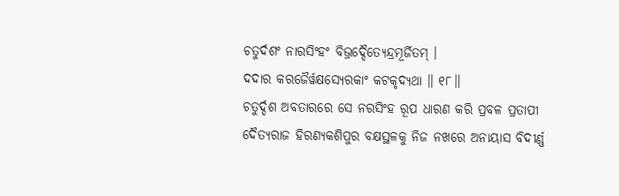ଚତୁର୍ଦଶଂ ନାରସିଂହଂ ବିଭ୍ରଦ୍ଦୈତ୍ୟେନ୍ଦ୍ରମୂର୍ଜିତମ୍ ।
ଦଦାର କରଜୈର୍ୱକ୍ଷସ୍ୟେରକାଂ କଟକୃଦ୍ୟଥା ॥ ୧୮॥
ଚତୁର୍ଦ୍ଦଶ ଅବତାରରେ ସେ ନରସିଂହ ରୂପ ଧାରଣ କରି ପ୍ରବଳ ପ୍ରତାପୀ
ଦୈତ୍ୟରାଜ ହିରଣ୍ୟକଶିପୁର ବକ୍ଷସ୍ଥଳକୁ ନିଜ ନଖରେ ଅନାୟାସ ବିଦୀର୍ଣ୍ଣ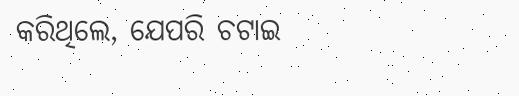କରିଥିଲେ, ଯେପରି ଚଟାଇ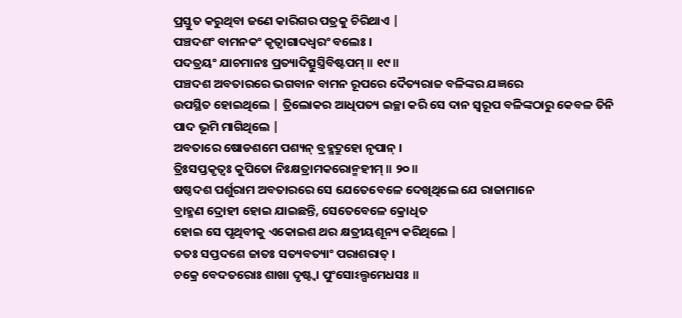ପ୍ରସ୍ତୁତ କରୁଥିବା ଜଣେ କାରିଗର ପତ୍ରକୁ ଚିରିଥାଏ |
ପଞ୍ଚଦଶଂ ବାମନକଂ କୃତ୍ୱାଗାଦଧ୍ୱରଂ ବଲେଃ ।
ପଦତ୍ରୟଂ ଯାଚମାନଃ ପ୍ରତ୍ୟାଦିତ୍ସୁସ୍ତ୍ରିବିଷ୍ଟପମ୍ ॥ ୧୯॥
ପଞ୍ଚଦଶ ଅବତାରରେ ଭଗବାନ ବାମନ ରୂପରେ ଦୈତ୍ୟରାଜ ବଳିଙ୍କର ଯଜ୍ଞରେ
ଉପସ୍ଥିତ ହୋଇଥିଲେ | ତ୍ରିଲୋକର ଆଧିପତ୍ୟ ଇଚ୍ଛା କରି ସେ ଦାନ ସ୍ବରୂପ ବଳିଙ୍କଠାରୁ କେବଳ ତିନି
ପାଦ ଭୂମି ମାଗିଥିଲେ |
ଅବତାରେ ଷୋଡଶମେ ପଶ୍ୟନ୍ ବ୍ରହ୍ମଦ୍ରୁହୋ ନୃପାନ୍ ।
ତ୍ରିଃସପ୍ତକୃତ୍ୱଃ କୁପିତୋ ନିଃକ୍ଷତ୍ରାମକରୋନ୍ମହୀମ୍ ॥ ୨୦॥
ଷଷ୍ଠଦଶ ପର୍ଶୁରାମ ଅବତାରରେ ସେ ଯେତେବେଳେ ଦେଖିଥିଲେ ଯେ ରାଜାମାନେ
ବ୍ରାହ୍ମଣ ଦ୍ରୋହୀ ହୋଇ ଯାଇଛନ୍ତି, ସେତେବେଳେ କ୍ରୋଧିତ
ହୋଇ ସେ ପୃଥିବୀକୁ ଏକୋଇଶ ଥର କ୍ଷତ୍ରୀୟଶୂନ୍ୟ କରିଥିଲେ |
ତତଃ ସପ୍ତଦଶେ ଜାତଃ ସତ୍ୟବତ୍ୟାଂ ପରାଶରାତ୍ ।
ଚକ୍ରେ ବେଦତରୋଃ ଶାଖା ଦୃଷ୍ଟ୍ୱା ପୁଂସୋଽଲ୍ପମେଧସଃ ॥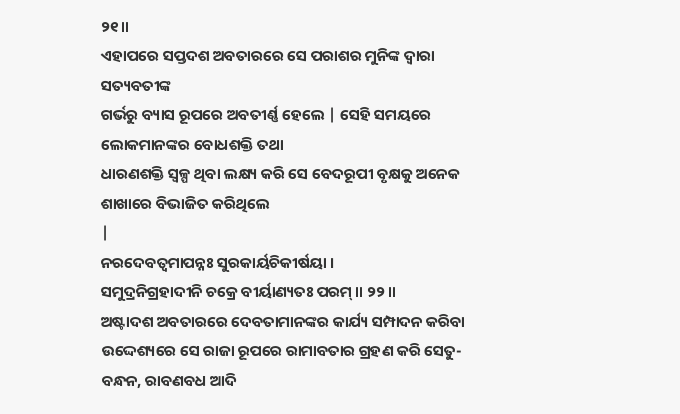୨୧॥
ଏହାପରେ ସପ୍ତଦଶ ଅବତାରରେ ସେ ପରାଶର ମୁନିଙ୍କ ଦ୍ବାରା ସତ୍ୟବତୀଙ୍କ
ଗର୍ଭରୁ ବ୍ୟାସ ରୂପରେ ଅବତୀର୍ଣ୍ଣ ହେଲେ | ସେହି ସମୟରେ ଲୋକମାନଙ୍କର ବୋଧଶକ୍ତି ତଥା
ଧାରଣଶକ୍ତି ସ୍ବଳ୍ପ ଥିବା ଲକ୍ଷ୍ୟ କରି ସେ ବେଦରୂପୀ ବୃକ୍ଷକୁ ଅନେକ ଶାଖାରେ ବିଭାଜିତ କରିଥିଲେ
|
ନରଦେବତ୍ୱମାପନ୍ନଃ ସୁରକାର୍ୟଚିକୀର୍ଷୟା ।
ସମୁଦ୍ରନିଗ୍ରହାଦୀନି ଚକ୍ରେ ବୀର୍ୟାଣ୍ୟତଃ ପରମ୍ ॥ ୨୨॥
ଅଷ୍ଟାଦଶ ଅବତାରରେ ଦେବତାମାନଙ୍କର କାର୍ଯ୍ୟ ସମ୍ପାଦନ କରିବା
ଉଦ୍ଦେଶ୍ୟରେ ସେ ରାଜା ରୂପରେ ରାମାବତାର ଗ୍ରହଣ କରି ସେତୁ-ବନ୍ଧନ, ରାବଣବଧ ଆଦି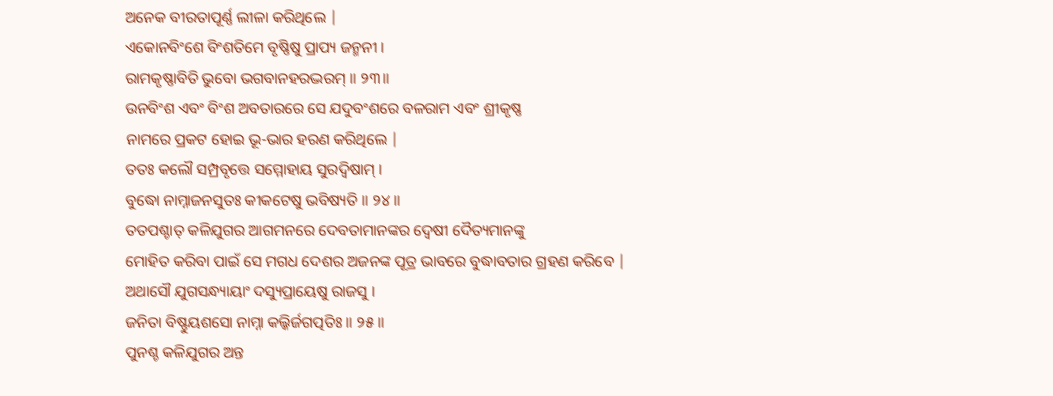ଅନେକ ବୀରତାପୂର୍ଣ୍ଣ ଲୀଳା କରିଥିଲେ |
ଏକୋନବିଂଶେ ବିଂଶତିମେ ବୃଷ୍ଣିଷୁ ପ୍ରାପ୍ୟ ଜନ୍ମନୀ ।
ରାମକୃଷ୍ଣାବିତି ଭୁବୋ ଭଗବାନହରଦ୍ଭରମ୍ ॥ ୨୩॥
ଉନବିଂଶ ଏବଂ ବିଂଶ ଅବତାରରେ ସେ ଯଦୁବଂଶରେ ବଳରାମ ଏବଂ ଶ୍ରୀକୃଷ୍ଣ
ନାମରେ ପ୍ରକଟ ହୋଇ ଭୂ-ଭାର ହରଣ କରିଥିଲେ |
ତତଃ କଲୌ ସମ୍ପ୍ରବୃତ୍ତେ ସମ୍ମୋହାୟ ସୁରଦ୍ୱିଷାମ୍ ।
ବୁଦ୍ଧୋ ନାମ୍ନାଜନସୁତଃ କୀକଟେଷୁ ଭବିଷ୍ୟତି ॥ ୨୪॥
ତତପଶ୍ଚାତ୍ କଳିଯୁଗର ଆଗମନରେ ଦେବତାମାନଙ୍କର ଦ୍ବେଷୀ ଦୈତ୍ୟମାନଙ୍କୁ
ମୋହିତ କରିବା ପାଇଁ ସେ ମଗଧ ଦେଶର ଅଜନଙ୍କ ପୂତ୍ର ଭାବରେ ବୁଦ୍ଧାବତାର ଗ୍ରହଣ କରିବେ |
ଅଥାସୌ ଯୁଗସନ୍ଧ୍ୟାୟାଂ ଦସ୍ୟୁପ୍ରାୟେଷୁ ରାଜସୁ ।
ଜନିତା ବିଷ୍ଣୁୟଶସୋ ନାମ୍ନା କଲ୍କିର୍ଜଗତ୍ପତିଃ ॥ ୨୫॥
ପୁନଶ୍ଚ କଳିଯୁଗର ଅନ୍ତ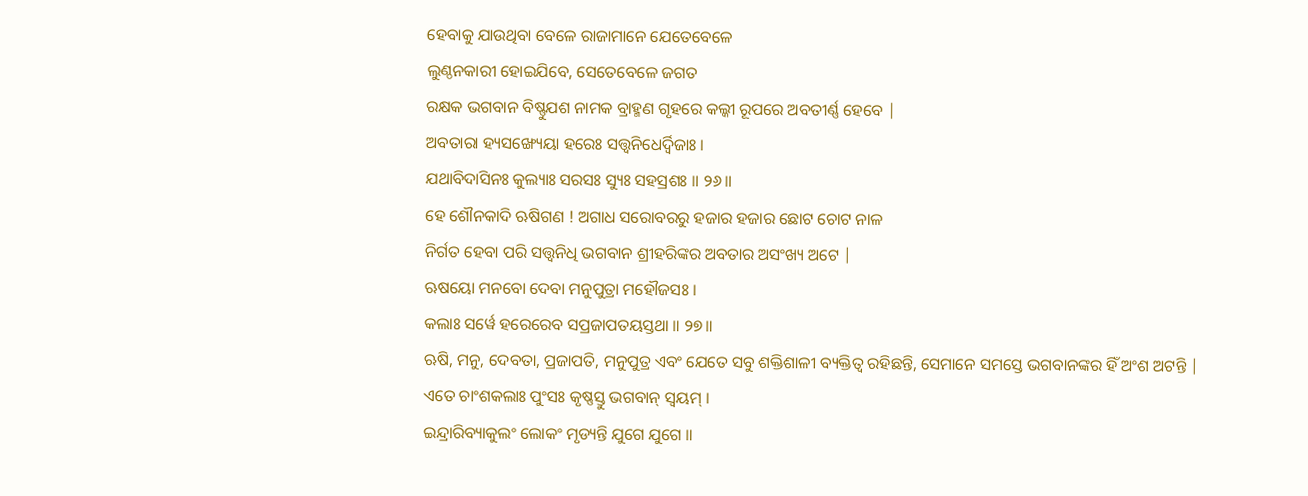ହେବାକୁ ଯାଉଥିବା ବେଳେ ରାଜାମାନେ ଯେତେବେଳେ
ଲୁଣ୍ଠନକାରୀ ହୋଇଯିବେ, ସେତେବେଳେ ଜଗତ
ରକ୍ଷକ ଭଗବାନ ବିଷ୍ଣୁଯଶ ନାମକ ବ୍ରାହ୍ମଣ ଗୃହରେ କଲ୍କୀ ରୂପରେ ଅବତୀର୍ଣ୍ଣ ହେବେ |
ଅବତାରା ହ୍ୟସଙ୍ଖ୍ୟେୟା ହରେଃ ସତ୍ତ୍ୱନିଧେର୍ଦ୍ୱିଜାଃ ।
ଯଥାବିଦାସିନଃ କୁଲ୍ୟାଃ ସରସଃ ସ୍ୟୁଃ ସହସ୍ରଶଃ ॥ ୨୬॥
ହେ ଶୌନକାଦି ଋଷିଗଣ ! ଅଗାଧ ସରୋବରରୁ ହଜାର ହଜାର ଛୋଟ ଚୋଟ ନାଳ
ନିର୍ଗତ ହେବା ପରି ସତ୍ତ୍ବନିଧି ଭଗବାନ ଶ୍ରୀହରିଙ୍କର ଅବତାର ଅସଂଖ୍ୟ ଅଟେ |
ଋଷୟୋ ମନବୋ ଦେବା ମନୁପୁତ୍ରା ମହୌଜସଃ ।
କଲାଃ ସର୍ୱେ ହରେରେବ ସପ୍ରଜାପତୟସ୍ତଥା ॥ ୨୭॥
ଋଷି, ମନୁ, ଦେବତା, ପ୍ରଜାପତି, ମନୁପୁତ୍ର ଏବଂ ଯେତେ ସବୁ ଶକ୍ତିଶାଳୀ ବ୍ୟକ୍ତିତ୍ବ ରହିଛନ୍ତି, ସେମାନେ ସମସ୍ତେ ଭଗବାନଙ୍କର ହିଁ ଅଂଶ ଅଟନ୍ତି |
ଏତେ ଚାଂଶକଲାଃ ପୁଂସଃ କୃଷ୍ଣସ୍ତୁ ଭଗବାନ୍ ସ୍ୱୟମ୍ ।
ଇନ୍ଦ୍ରାରିବ୍ୟାକୁଲଂ ଲୋକଂ ମୃଡ୍ୟନ୍ତି ଯୁଗେ ଯୁଗେ ॥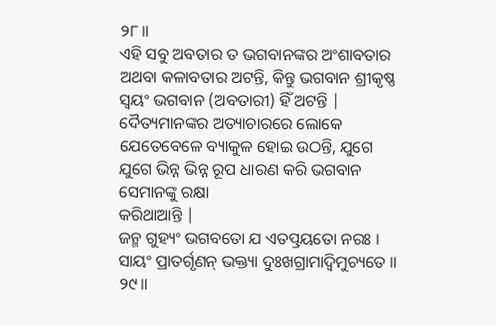୨୮॥
ଏହି ସବୁ ଅବତାର ତ ଭଗବାନଙ୍କର ଅଂଶାବତାର ଅଥବା କଳାବତାର ଅଟନ୍ତି, କିନ୍ତୁ ଭଗବାନ ଶ୍ରୀକୃଷ୍ଣ ସ୍ବୟଂ ଭଗବାନ (ଅବତାରୀ) ହିଁ ଅଟନ୍ତି |
ଦୈତ୍ୟମାନଙ୍କର ଅତ୍ୟାଚାରରେ ଲୋକେ ଯେତେବେଳେ ବ୍ୟାକୁଳ ହୋଇ ଉଠନ୍ତି, ଯୁଗେ ଯୁଗେ ଭିନ୍ନ ଭିନ୍ନ ରୂପ ଧାରଣ କରି ଭଗବାନ ସେମାନଙ୍କୁ ରକ୍ଷା
କରିଥାଆନ୍ତି |
ଜନ୍ମ ଗୁହ୍ୟଂ ଭଗବତୋ ଯ ଏତତ୍ପ୍ରୟତୋ ନରଃ ।
ସାୟଂ ପ୍ରାତର୍ଗୃଣନ୍ ଭକ୍ତ୍ୟା ଦୁଃଖଗ୍ରାମାଦ୍ୱିମୁଚ୍ୟତେ ॥ ୨୯॥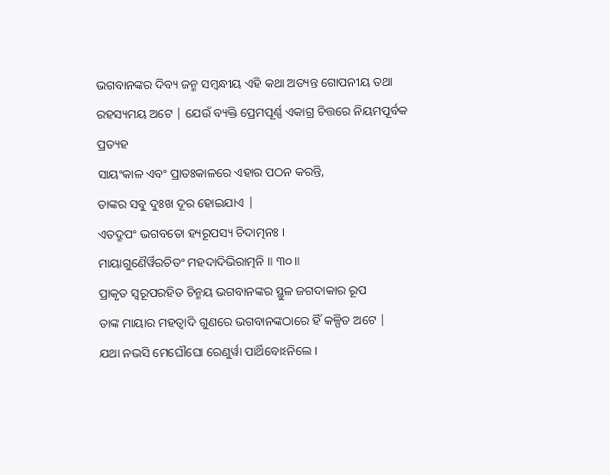ଭଗବାନଙ୍କର ଦିବ୍ୟ ଜନ୍ମ ସମ୍ବନ୍ଧୀୟ ଏହି କଥା ଅତ୍ୟନ୍ତ ଗୋପନୀୟ ତଥା
ରହସ୍ୟମୟ ଅଟେ | ଯେଉଁ ବ୍ୟକ୍ତି ପ୍ରେମପୂର୍ଣ୍ଣ ଏକାଗ୍ର ଚିତ୍ତରେ ନିୟମପୂର୍ବକ ପ୍ରତ୍ୟହ
ସାୟଂକାଳ ଏବଂ ପ୍ରାତଃକାଳରେ ଏହାର ପଠନ କରନ୍ତି,
ତାଙ୍କର ସବୁ ଦୁଃଖ ଦୂର ହୋଇଯାଏ |
ଏତଦ୍ରୂପଂ ଭଗବତୋ ହ୍ୟରୂପସ୍ୟ ଚିଦାତ୍ମନଃ ।
ମାୟାଗୁଣୈର୍ୱିରଚିତଂ ମହଦାଦିଭିରାତ୍ମନି ॥ ୩୦॥
ପ୍ରାକୃତ ସ୍ବରୂପରହିତ ଚିନ୍ମୟ ଭଗବାନଙ୍କର ସ୍ଥୁଳ ଜଗଦାକାର ରୂପ
ତାଙ୍କ ମାୟାର ମହତ୍ବାଦି ଗୁଣରେ ଭଗବାନଙ୍କଠାରେ ହିଁ କଳ୍ପିତ ଅଟେ |
ଯଥା ନଭସି ମେଘୌଘୋ ରେଣୁର୍ୱା ପାର୍ଥିବୋଽନିଲେ ।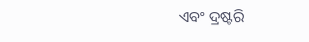ଏବଂ ଦ୍ରଷ୍ଟରି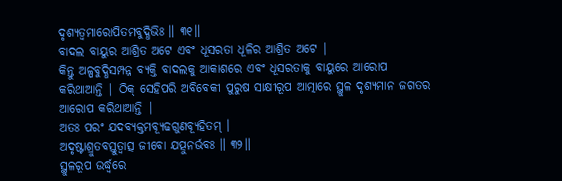ଦୃଶ୍ୟତ୍ୱମାରୋପିତମବୁଦ୍ଧିଭିଃ ॥ ୩୧॥
ବାଦଲ ବାୟୁର ଆଶ୍ରିତ ଅଟେ ଏବଂ ଧୂସରତା ଧୂଳିର ଆଶ୍ରିତ ଅଟେ |
କିନ୍ତୁ ଅଳ୍ପବୁଦ୍ଧିସମ୍ପନ୍ନ ବ୍ୟକ୍ତି ବାଦଲକୁ ଆକାଶରେ ଏବଂ ଧୂସରତାକୁ ବାୟୁରେ ଆରୋପ
କରିଥାଆନ୍ତି | ଠିକ୍ ସେହିପରି ଅବିବେକୀ ପୁରୁଷ ସାକ୍ଷୀରୂପ ଆତ୍ମାରେ ସ୍ଥୁଳ ଦୃଶ୍ୟମାନ ଜଗତର
ଆରୋପ କରିଥାଆନ୍ତି |
ଅତଃ ପରଂ ଯଦବ୍ୟକ୍ତମବ୍ୟୂଢଗୁଣବ୍ୟୂହିତମ୍ ।
ଅଦୃଷ୍ଟାଶ୍ରୁତବସ୍ତୁତ୍ୱାତ୍ସ ଜୀବୋ ଯତ୍ପୁନର୍ଭବଃ ॥ ୩୨॥
ସ୍ଥୁଳରୂପ ଉର୍ଦ୍ଧ୍ବରେ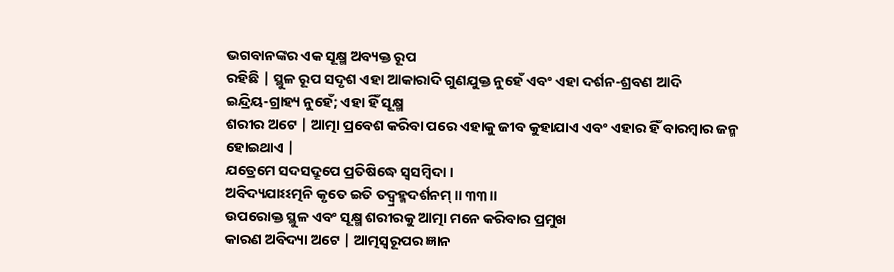ଭଗବାନଙ୍କର ଏକ ସୂକ୍ଷ୍ମ ଅବ୍ୟକ୍ତ ରୂପ
ରହିଛି | ସ୍ଥୁଳ ରୂପ ସଦୃଶ ଏହା ଆକାରାଦି ଗୁଣଯୁକ୍ତ ନୁହେଁ ଏବଂ ଏହା ଦର୍ଶନ-ଶ୍ରବଣ ଆଦି
ଇନ୍ଦ୍ରିୟ-ଗ୍ରାହ୍ୟ ନୁହେଁ; ଏହା ହିଁ ସୂକ୍ଷ୍ମ
ଶରୀର ଅଟେ | ଆତ୍ମା ପ୍ରବେଶ କରିବା ପରେ ଏହାକୁ ଜୀବ କୁହାଯାଏ ଏବଂ ଏହାର ହିଁ ବାରମ୍ବାର ଜନ୍ମ
ହୋଇଥାଏ |
ଯତ୍ରେମେ ସଦସଦ୍ରୂପେ ପ୍ରତିଷିଦ୍ଧେ ସ୍ୱସମ୍ବିଦା ।
ଅବିଦ୍ୟଯାଽଽତ୍ମନି କୃତେ ଇତି ତଦ୍ବ୍ରହ୍ମଦର୍ଶନମ୍ ॥ ୩୩॥
ଉପରୋକ୍ତ ସ୍ଥୁଳ ଏବଂ ସୂକ୍ଷ୍ମ ଶରୀରକୁ ଆତ୍ମା ମନେ କରିବାର ପ୍ରମୁଖ
କାରଣ ଅବିଦ୍ୟା ଅଟେ | ଆତ୍ମସ୍ବରୂପର ଜ୍ଞାନ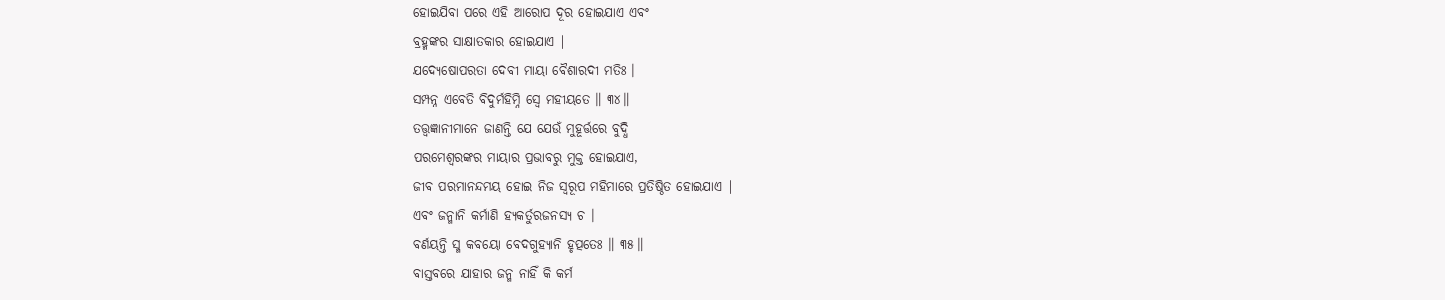ହୋଇଯିବା ପରେ ଏହି ଆରୋପ ଦୂର ହୋଇଯାଏ ଏବଂ
ବ୍ରହ୍ମଙ୍କର ସାକ୍ଷାତକାର ହୋଇଯାଏ |
ଯଦ୍ୟେଷୋପରତା ଦେବୀ ମାୟା ବୈଶାରଦୀ ମତିଃ ।
ସମ୍ପନ୍ନ ଏବେତି ବିଦୁର୍ମହିମ୍ନି ସ୍ୱେ ମହୀୟତେ ॥ ୩୪॥
ତତ୍ତ୍ବଜ୍ଞାନୀମାନେ ଜାଣନ୍ତି ଯେ ଯେଉଁ ମୁହୂର୍ତ୍ତରେ ବୁଦ୍ଧି
ପରମେଶ୍ବରଙ୍କର ମାୟାର ପ୍ରଭାବରୁ ମୁକ୍ତ ହୋଇଯାଏ,
ଜୀବ ପରମାନନ୍ଦମୟ ହୋଇ ନିଜ ସ୍ବରୂପ ମହିମାରେ ପ୍ରତିଷ୍ଠିତ ହୋଇଯାଏ |
ଏବଂ ଜନ୍ମାନି କର୍ମାଣି ହ୍ୟକର୍ତୁରଜନସ୍ୟ ଚ ।
ବର୍ଣୟନ୍ତି ସ୍ମ କବୟୋ ବେଦଗୁହ୍ୟାନି ହୃତ୍ପତେଃ ॥ ୩୫॥
ବାସ୍ତବରେ ଯାହାର ଜନ୍ମ ନାହିଁ କି କର୍ମ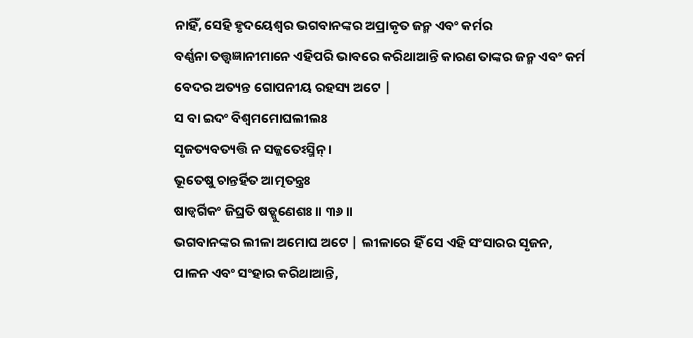ନାହିଁ, ସେହି ହୃଦୟେଶ୍ବର ଭଗବାନଙ୍କର ଅପ୍ରାକୃତ ଜନ୍ମ ଏବଂ କର୍ମର
ବର୍ଣ୍ଣନା ତତ୍ତ୍ବଜ୍ଞାନୀମାନେ ଏହିପରି ଭାବରେ କରିଥାଆନ୍ତି କାରଣ ତାଙ୍କର ଜନ୍ମ ଏବଂ କର୍ମ
ବେଦର ଅତ୍ୟନ୍ତ ଗୋପନୀୟ ରହସ୍ୟ ଅଟେ |
ସ ବା ଇଦଂ ବିଶ୍ୱମମୋଘଲୀଲଃ
ସୃଜତ୍ୟବତ୍ୟତ୍ତି ନ ସଜ୍ଜତେଽସ୍ମିନ୍ ।
ଭୂତେଷୁ ଚାନ୍ତର୍ହିତ ଆତ୍ମତନ୍ତ୍ରଃ
ଷାଡ୍ୱର୍ଗିକଂ ଜିଘ୍ରତି ଷଡ୍ଗୁଣେଶଃ ॥ ୩୬॥
ଭଗବାନଙ୍କର ଲୀଳା ଅମୋଘ ଅଟେ | ଲୀଳାରେ ହିଁ ସେ ଏହି ସଂସାରର ସୃଜନ,
ପାଳନ ଏବଂ ସଂହାର କରିଥାଆନ୍ତି,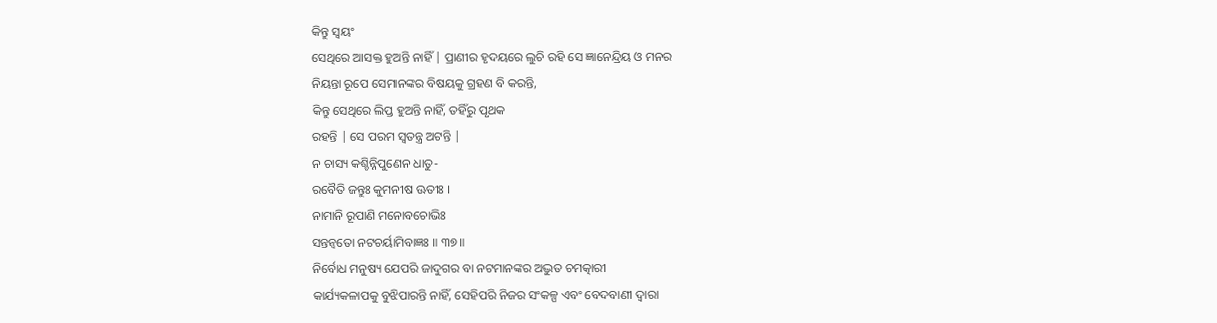କିନ୍ତୁ ସ୍ବୟଂ
ସେଥିରେ ଆସକ୍ତ ହୁଅନ୍ତି ନାହିଁ | ପ୍ରାଣୀର ହୃଦୟରେ ଲୁଚି ରହି ସେ ଜ୍ଞାନେନ୍ଦ୍ରିୟ ଓ ମନର
ନିୟନ୍ତା ରୂପେ ସେମାନଙ୍କର ବିଷୟକୁ ଗ୍ରହଣ ବି କରନ୍ତି,
କିନ୍ତୁ ସେଥିରେ ଲିପ୍ତ ହୁଅନ୍ତି ନାହିଁ, ତହିଁରୁ ପୃଥକ
ରହନ୍ତି | ସେ ପରମ ସ୍ବତନ୍ତ୍ର ଅଟନ୍ତି |
ନ ଚାସ୍ୟ କଶ୍ଚିନ୍ନିପୁଣେନ ଧାତୁ-
ରବୈତି ଜନ୍ତୁଃ କୁମନୀଷ ଊତୀଃ ।
ନାମାନି ରୂପାଣି ମନୋବଚୋଭିଃ
ସନ୍ତନ୍ୱତୋ ନଟଚର୍ୟାମିବାଜ୍ଞଃ ॥ ୩୭॥
ନିର୍ବୋଧ ମନୁଷ୍ୟ ଯେପରି ଜାଦୁଗର ବା ନଟମାନଙ୍କର ଅଦ୍ଭୁତ ଚମତ୍କାରୀ
କାର୍ଯ୍ୟକଳାପକୁ ବୁଝିପାରନ୍ତି ନାହିଁ, ସେହିପରି ନିଜର ସଂକଳ୍ପ ଏବଂ ବେଦବାଣୀ ଦ୍ବାରା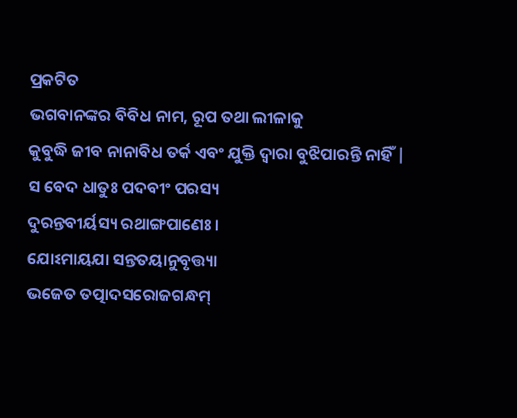ପ୍ରକଟିତ
ଭଗବାନଙ୍କର ବିବିଧ ନାମ, ରୂପ ତଥା ଲୀଳାକୁ
କୁବୁଦ୍ଧି ଜୀବ ନାନାବିଧ ତର୍କ ଏବଂ ଯୁକ୍ତି ଦ୍ବାରା ବୁଝିପାରନ୍ତି ନାହିଁ |
ସ ବେଦ ଧାତୁଃ ପଦବୀଂ ପରସ୍ୟ
ଦୁରନ୍ତବୀର୍ୟସ୍ୟ ରଥାଙ୍ଗପାଣେଃ ।
ଯୋଽମାୟଯା ସନ୍ତତୟାନୁବୃତ୍ତ୍ୟା
ଭଜେତ ତତ୍ପାଦସରୋଜଗନ୍ଧମ୍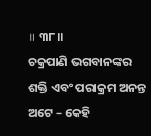॥ ୩୮॥
ଚକ୍ରପାଣି ଭଗବାନଙ୍କର ଶକ୍ତି ଏବଂ ପରାକ୍ରମ ଅନନ୍ତ ଅଟେ – କେହି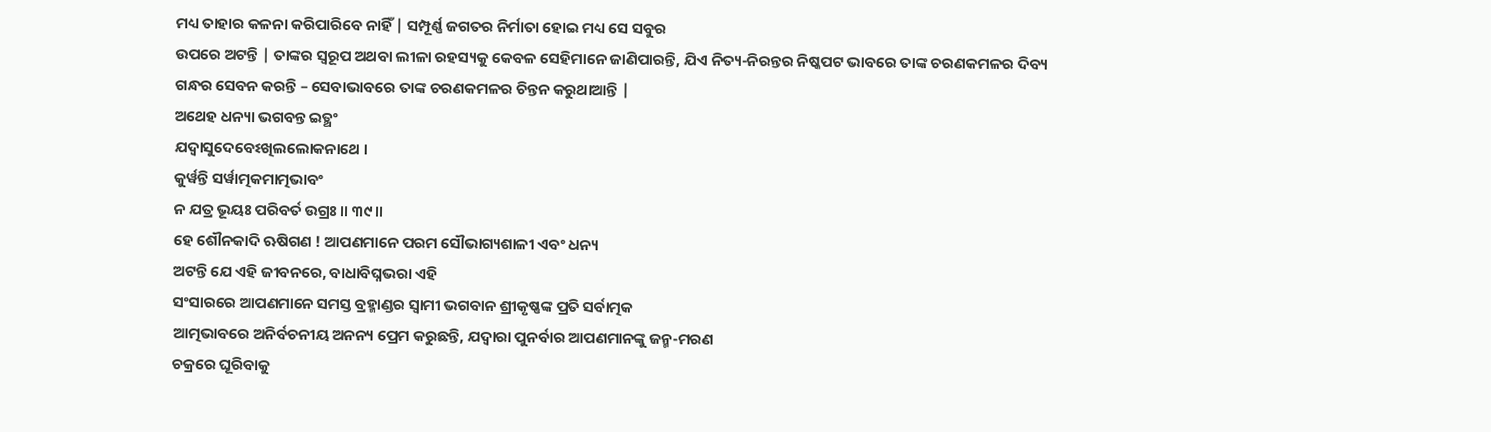ମଧ୍ୟ ତାହାର କଳନା କରିପାରିବେ ନାହିଁ | ସମ୍ପୂର୍ଣ୍ଣ ଜଗତର ନିର୍ମାତା ହୋଇ ମଧ୍ୟ ସେ ସବୁର
ଉପରେ ଅଟନ୍ତି | ତାଙ୍କର ସ୍ବରୂପ ଅଥବା ଲୀଳା ରହସ୍ୟକୁ କେବଳ ସେହିମାନେ ଜାଣିପାରନ୍ତି, ଯିଏ ନିତ୍ୟ-ନିରନ୍ତର ନିଷ୍କପଟ ଭାବରେ ତାଙ୍କ ଚରଣକମଳର ଦିବ୍ୟ
ଗନ୍ଧର ସେବନ କରନ୍ତି – ସେବାଭାବରେ ତାଙ୍କ ଚରଣକମଳର ଚିନ୍ତନ କରୁଥାଆନ୍ତି |
ଅଥେହ ଧନ୍ୟା ଭଗବନ୍ତ ଇତ୍ଥଂ
ଯଦ୍ୱାସୁଦେବେଽଖିଲଲୋକନାଥେ ।
କୁର୍ୱନ୍ତି ସର୍ୱାତ୍ମକମାତ୍ମଭାବଂ
ନ ଯତ୍ର ଭୂୟଃ ପରିବର୍ତ ଉଗ୍ରଃ ॥ ୩୯॥
ହେ ଶୌନକାଦି ଋଷିଗଣ ! ଆପଣମାନେ ପରମ ସୌଭାଗ୍ୟଶାଳୀ ଏବଂ ଧନ୍ୟ
ଅଟନ୍ତି ଯେ ଏହି ଜୀବନରେ, ବାଧାବିଘ୍ନଭରା ଏହି
ସଂସାରରେ ଆପଣମାନେ ସମସ୍ତ ବ୍ରହ୍ମାଣ୍ଡର ସ୍ବାମୀ ଭଗବାନ ଶ୍ରୀକୃଷ୍ଣଙ୍କ ପ୍ରତି ସର୍ବାତ୍ମକ
ଆତ୍ମଭାବରେ ଅନିର୍ବଚନୀୟ ଅନନ୍ୟ ପ୍ରେମ କରୁଛନ୍ତି, ଯଦ୍ବାରା ପୁନର୍ବାର ଆପଣମାନଙ୍କୁ ଜନ୍ମ-ମରଣ
ଚକ୍ରରେ ଘୂରିବାକୁ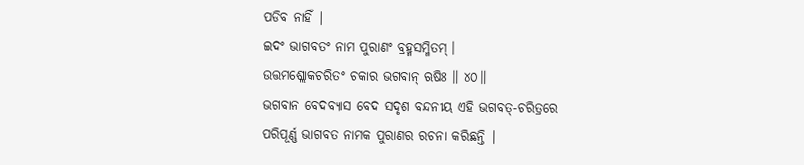ପଡିବ ନାହିଁ |
ଇଦଂ ଭାଗବତଂ ନାମ ପୁରାଣଂ ବ୍ରହ୍ମସମ୍ମିତମ୍ ।
ଉତ୍ତମଶ୍ଲୋକଚରିତଂ ଚକାର ଭଗବାନ୍ ଋଷିଃ ॥ ୪୦॥
ଭଗବାନ ବେଦବ୍ୟାସ ବେଦ ସଦୃଶ ବନ୍ଦନୀୟ ଏହି ଭଗବତ୍-ଚରିତ୍ରରେ
ପରିପୂର୍ଣ୍ଣ ଭାଗବତ ନାମକ ପୁରାଣର ରଚନା କରିଛନ୍ତି |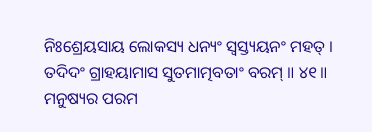ନିଃଶ୍ରେୟସାୟ ଲୋକସ୍ୟ ଧନ୍ୟଂ ସ୍ୱସ୍ତ୍ୟୟନଂ ମହତ୍ ।
ତଦିଦଂ ଗ୍ରାହୟାମାସ ସୁତମାତ୍ମବତାଂ ବରମ୍ ॥ ୪୧॥
ମନୁଷ୍ୟର ପରମ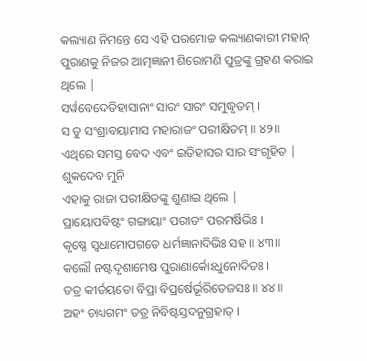କଲ୍ୟାଣ ନିମନ୍ତେ ସେ ଏହି ପରମୋଚ୍ଚ କଲ୍ୟାଣକାରୀ ମହାନ୍
ପୁରାଣକୁ ନିଜର ଆତ୍ମଜ୍ଞାନୀ ଶିରୋମଣି ପୁତ୍ରଙ୍କୁ ଗ୍ରହଣ କରାଇ ଥିଲେ |
ସର୍ୱବେଦେତିହାସାନାଂ ସାରଂ ସାରଂ ସମୁଦ୍ଧୃତମ୍ ।
ସ ତୁ ସଂଶ୍ରାବୟାମାସ ମହାରାଜଂ ପରୀକ୍ଷିତମ୍ ॥ ୪୨॥
ଏଥିରେ ସମସ୍ତ ବେଦ ଏବଂ ଇତିହାସର ସାର ସଂଗୃହିତ | ଶୁକଦେବ ମୁନି
ଏହାକୁ ରାଜା ପରୀକ୍ଷିତଙ୍କୁ ଶୁଣାଇ ଥିଲେ |
ପ୍ରାୟୋପବିଷ୍ଟଂ ଗଙ୍ଗାୟାଂ ପରୀତଂ ପରମର୍ଷିଭିଃ ।
କୃଷ୍ଣେ ସ୍ୱଧାମୋପଗତେ ଧର୍ମଜ୍ଞାନାଦିଭିଃ ସହ ॥ ୪୩॥
କଲୌ ନଷ୍ଟଦୃଶାମେଷ ପୁରାଣାର୍କୋଽଧୁନୋଦିତଃ ।
ତତ୍ର କୀର୍ତୟତୋ ବିପ୍ରା ବିପ୍ରର୍ଷେର୍ଭୂରିତେଜସଃ ॥ ୪୪॥
ଅହଂ ଚାଧ୍ୟଗମଂ ତତ୍ର ନିବିଷ୍ଟସ୍ତଦନୁଗ୍ରହାତ୍ ।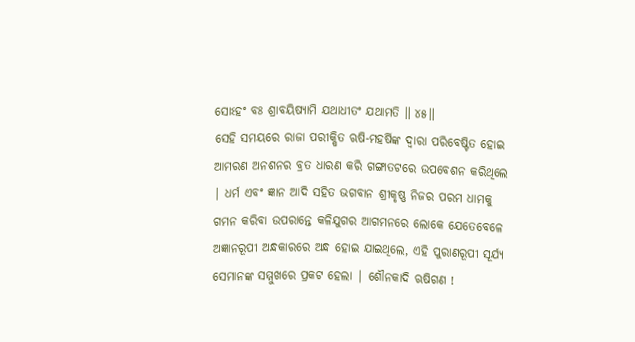ସୋଽହଂ ବଃ ଶ୍ରାବୟିଷ୍ୟାମି ଯଥାଧୀତଂ ଯଥାମତି ॥ ୪୫॥
ସେହି ସମୟରେ ରାଜା ପରୀକ୍ଷିତ ଋଷି-ମହର୍ଷିଙ୍କ ଦ୍ବାରା ପରିବେଷ୍ଟିତ ହୋଇ ଆମରଣ ଅନଶନର ବ୍ରତ ଧାରଣ କରି ଗଙ୍ଗାତଟରେ ଉପବେଶନ କରିଥିଲେ | ଧର୍ମ ଏବଂ ଜ୍ଞାନ ଆଦି ସହିତ ଭଗବାନ ଶ୍ରୀକୃଷ୍ଣ ନିଜର ପରମ ଧାମକୁ ଗମନ କରିବା ଉପରାନ୍ତେ କଳିଯୁଗର ଆଗମନରେ ଲୋକେ ଯେତେବେଳେ ଅଜ୍ଞାନରୂପୀ ଅନ୍ଧକାରରେ ଅନ୍ଧ ହୋଇ ଯାଇଥିଲେ, ଏହି ପୁରାଣରୂପୀ ସୂର୍ଯ୍ୟ ସେମାନଙ୍କ ସମ୍ମୁଖରେ ପ୍ରକଟ ହେଲା | ଶୌନକାଦି ଋଷିଗଣ !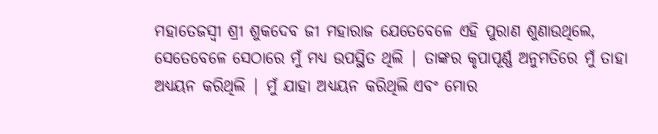ମହାତେଜସ୍ବୀ ଶ୍ରୀ ଶୁକଦେବ ଜୀ ମହାରାଜ ଯେତେବେଳେ ଏହି ପୁରାଣ ଶୁଣାଉଥିଲେ, ସେତେବେଳେ ସେଠାରେ ମୁଁ ମଧ୍ୟ ଉପସ୍ଥିତ ଥିଲି | ତାଙ୍କର କୃପାପୂର୍ଣ୍ଣ ଅନୁମତିରେ ମୁଁ ତାହା ଅଧ୍ୟୟନ କରିଥିଲି | ମୁଁ ଯାହା ଅଧ୍ୟୟନ କରିଥିଲି ଏବଂ ମୋର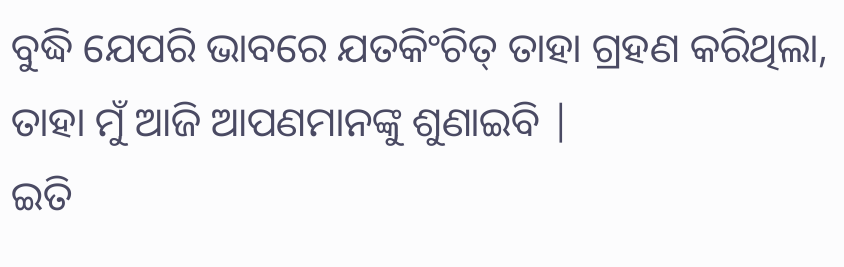ବୁଦ୍ଧି ଯେପରି ଭାବରେ ଯତକିଂଚିତ୍ ତାହା ଗ୍ରହଣ କରିଥିଲା, ତାହା ମୁଁ ଆଜି ଆପଣମାନଙ୍କୁ ଶୁଣାଇବି |
ଇତି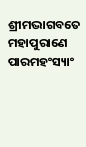ଶ୍ରୀମଦ୍ଭାଗବତେ ମହାପୁରାଣେ ପାରମହଂସ୍ୟାଂ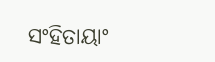ସଂହିତାୟାଂ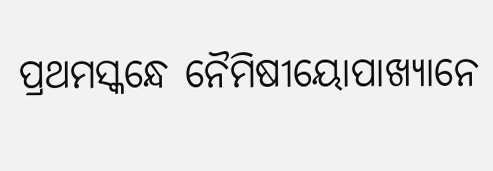ପ୍ରଥମସ୍କନ୍ଧେ ନୈମିଷୀୟୋପାଖ୍ୟାନେ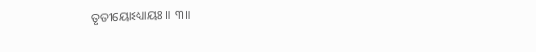ତୃତୀୟୋଽଧ୍ୟାୟଃ ॥ ୩॥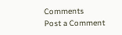Comments
Post a Comment